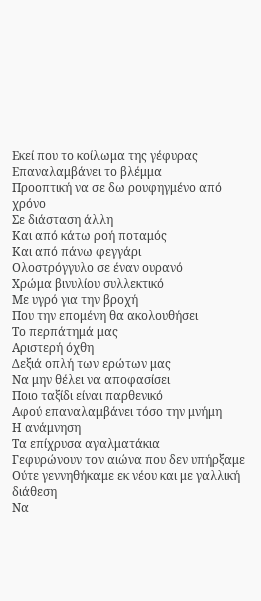Εκεί που το κοίλωμα της γέφυρας
Επαναλαμβάνει το βλέμμα
Προοπτική να σε δω ρουφηγμένο από χρόνο
Σε διάσταση άλλη
Και από κάτω ροή ποταμός
Και από πάνω φεγγάρι
Ολοστρόγγυλο σε έναν ουρανό
Χρώμα βινυλίου συλλεκτικό
Με υγρό για την βροχή
Που την επομένη θα ακολουθήσει
Το περπάτημά μας
Αριστερή όχθη
Δεξιά οπλή των ερώτων μας
Να μην θέλει να αποφασίσει
Ποιο ταξίδι είναι παρθενικό
Αφού επαναλαμβάνει τόσο την μνήμη
Η ανάμνηση
Τα επίχρυσα αγαλματάκια
Γεφυρώνουν τον αιώνα που δεν υπήρξαμε
Ούτε γεννηθήκαμε εκ νέου και με γαλλική διάθεση
Να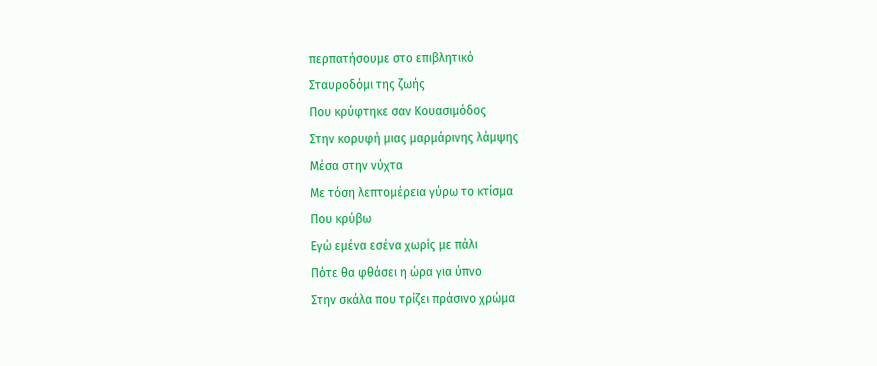περπατήσουμε στο επιβλητικό
Σταυροδόμι της ζωής
Που κρύφτηκε σαν Κουασιμόδος
Στην κορυφή μιας μαρμάρινης λάμψης
Μέσα στην νύχτα
Με τόση λεπτομέρεια γύρω το κτίσμα
Που κρύβω
Εγώ εμένα εσένα χωρίς με πάλι
Πότε θα φθάσει η ώρα για ύπνο
Στην σκάλα που τρίζει πράσινο χρώμα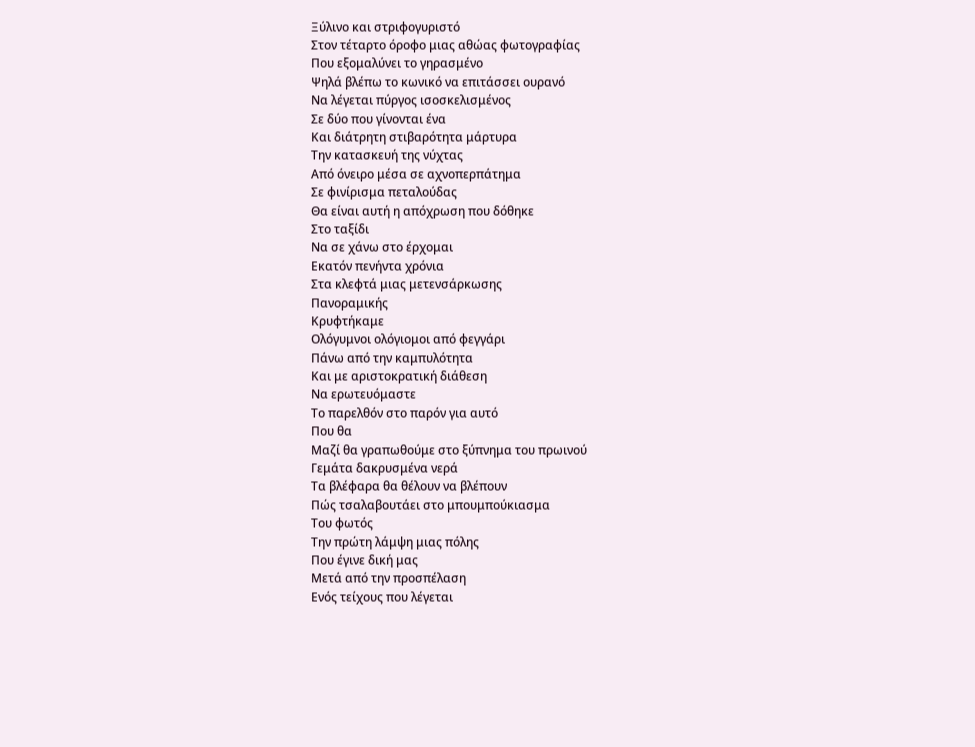Ξύλινο και στριφογυριστό
Στον τέταρτο όροφο μιας αθώας φωτογραφίας
Που εξομαλύνει το γηρασμένο
Ψηλά βλέπω το κωνικό να επιτάσσει ουρανό
Να λέγεται πύργος ισοσκελισμένος
Σε δύο που γίνονται ένα
Και διάτρητη στιβαρότητα μάρτυρα
Την κατασκευή της νύχτας
Από όνειρο μέσα σε αχνοπερπάτημα
Σε φινίρισμα πεταλούδας
Θα είναι αυτή η απόχρωση που δόθηκε
Στο ταξίδι
Να σε χάνω στο έρχομαι
Εκατόν πενήντα χρόνια
Στα κλεφτά μιας μετενσάρκωσης
Πανοραμικής
Κρυφτήκαμε
Ολόγυμνοι ολόγιομοι από φεγγάρι
Πάνω από την καμπυλότητα
Και με αριστοκρατική διάθεση
Να ερωτευόμαστε
Το παρελθόν στο παρόν για αυτό
Που θα
Μαζί θα γραπωθούμε στο ξύπνημα του πρωινού
Γεμάτα δακρυσμένα νερά
Τα βλέφαρα θα θέλουν να βλέπουν
Πώς τσαλαβουτάει στο μπουμπούκιασμα
Του φωτός
Την πρώτη λάμψη μιας πόλης
Που έγινε δική μας
Μετά από την προσπέλαση
Ενός τείχους που λέγεται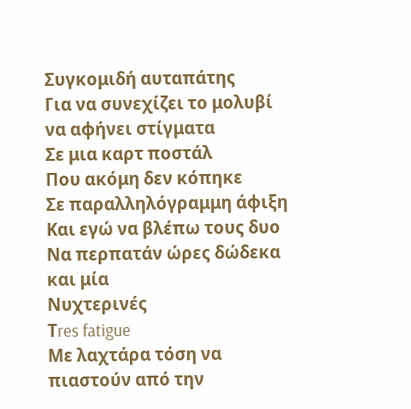Συγκομιδή αυταπάτης
Για να συνεχίζει το μολυβί να αφήνει στίγματα
Σε μια καρτ ποστάλ
Που ακόμη δεν κόπηκε
Σε παραλληλόγραμμη άφιξη
Και εγώ να βλέπω τους δυο
Να περπατάν ώρες δώδεκα και μία
Νυχτερινές
Τres fatigue
Με λαχτάρα τόση να πιαστούν από την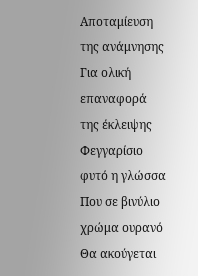Αποταμίευση της ανάμνησης
Για ολική επαναφορά της έκλειψης
Φεγγαρίσιο φυτό η γλώσσα
Που σε βινύλιο χρώμα ουρανό
Θα ακούγεται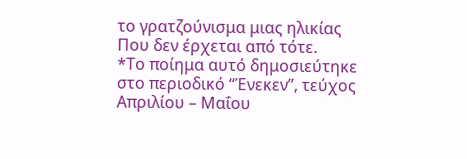το γρατζούνισμα μιας ηλικίας
Που δεν έρχεται από τότε.
*Το ποίημα αυτό δημοσιεύτηκε στο περιοδικό “Ένεκεν”, τεύχος Απριλίου – Μαΐου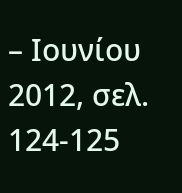– Ιουνίου 2012, σελ. 124-125